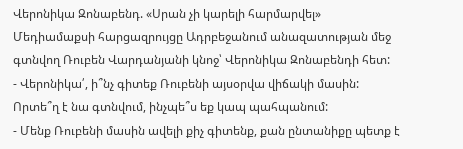Վերոնիկա Զոնաբենդ. «Սրան չի կարելի հարմարվել»
Մեդիամաքսի հարցազրույցը Ադրբեջանում անազատության մեջ գտնվող Ռուբեն Վարդանյանի կնոջ՝ Վերոնիկա Զոնաբենդի հետ:
- Վերոնիկա՛, ի՞նչ գիտեք Ռուբենի այսօրվա վիճակի մասին: Որտե՞ղ է նա գտնվում, ինչպե՞ս եք կապ պահպանում:
- Մենք Ռուբենի մասին ավելի քիչ գիտենք, քան ընտանիքը պետք է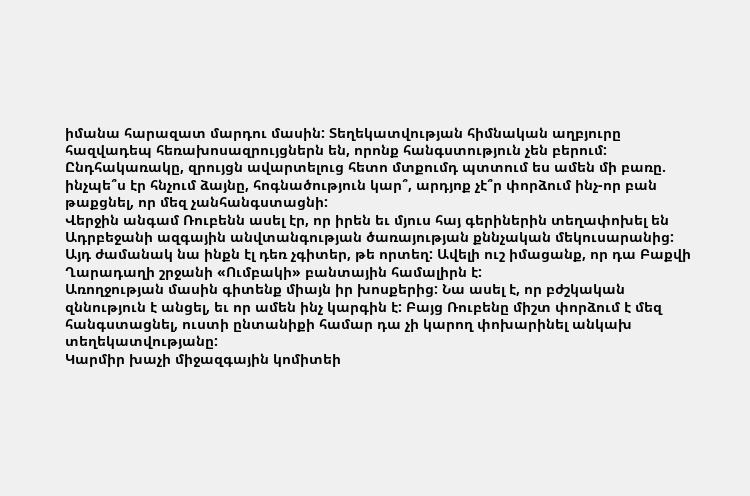իմանա հարազատ մարդու մասին: Տեղեկատվության հիմնական աղբյուրը հազվադեպ հեռախոսազրույցներն են, որոնք հանգստություն չեն բերում: Ընդհակառակը, զրույցն ավարտելուց հետո մտքումդ պտտում ես ամեն մի բառը. ինչպե՞ս էր հնչում ձայնը, հոգնածություն կար՞, արդյոք չէ՞ր փորձում ինչ-որ բան թաքցնել, որ մեզ չանհանգստացնի:
Վերջին անգամ Ռուբենն ասել էր, որ իրեն եւ մյուս հայ գերիներին տեղափոխել են Ադրբեջանի ազգային անվտանգության ծառայության քննչական մեկուսարանից: Այդ ժամանակ նա ինքն էլ դեռ չգիտեր, թե որտեղ: Ավելի ուշ իմացանք, որ դա Բաքվի Ղարադաղի շրջանի «Ումբակի» բանտային համալիրն է:
Առողջության մասին գիտենք միայն իր խոսքերից: Նա ասել է, որ բժշկական զննություն է անցել, եւ որ ամեն ինչ կարգին է: Բայց Ռուբենը միշտ փորձում է մեզ հանգստացնել, ուստի ընտանիքի համար դա չի կարող փոխարինել անկախ տեղեկատվությանը:
Կարմիր խաչի միջազգային կոմիտեի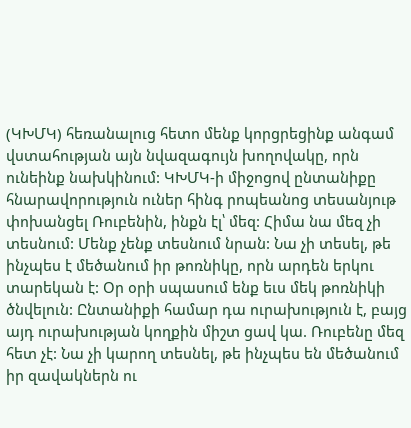(ԿԽՄԿ) հեռանալուց հետո մենք կորցրեցինք անգամ վստահության այն նվազագույն խողովակը, որն ունեինք նախկինում: ԿԽՄԿ-ի միջոցով ընտանիքը հնարավորություն ուներ հինգ րոպեանոց տեսանյութ փոխանցել Ռուբենին, ինքն էլ՝ մեզ: Հիմա նա մեզ չի տեսնում: Մենք չենք տեսնում նրան: Նա չի տեսել, թե ինչպես է մեծանում իր թոռնիկը, որն արդեն երկու տարեկան է: Օր օրի սպասում ենք եւս մեկ թոռնիկի ծնվելուն: Ընտանիքի համար դա ուրախություն է, բայց այդ ուրախության կողքին միշտ ցավ կա. Ռուբենը մեզ հետ չէ: Նա չի կարող տեսնել, թե ինչպես են մեծանում իր զավակներն ու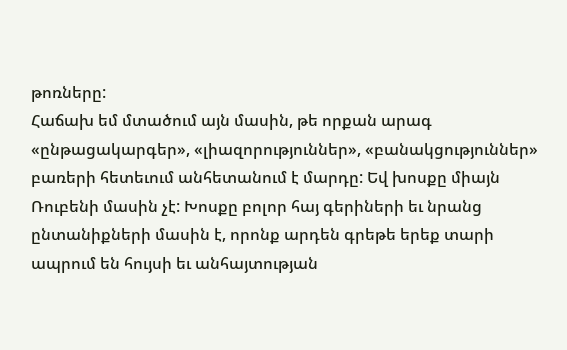թոռները:
Հաճախ եմ մտածում այն մասին, թե որքան արագ «ընթացակարգեր», «լիազորություններ», «բանակցություններ» բառերի հետեւում անհետանում է մարդը: Եվ խոսքը միայն Ռուբենի մասին չէ: Խոսքը բոլոր հայ գերիների եւ նրանց ընտանիքների մասին է, որոնք արդեն գրեթե երեք տարի ապրում են հույսի եւ անհայտության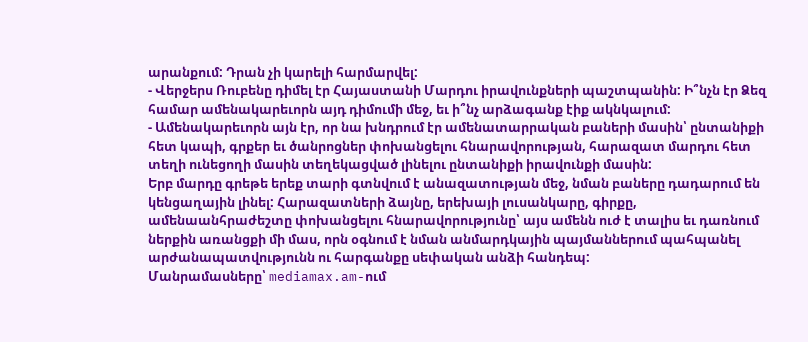արանքում: Դրան չի կարելի հարմարվել:
- Վերջերս Ռուբենը դիմել էր Հայաստանի Մարդու իրավունքների պաշտպանին: Ի՞նչն էր Ձեզ համար ամենակարեւորն այդ դիմումի մեջ, եւ ի՞նչ արձագանք էիք ակնկալում:
- Ամենակարեւորն այն էր, որ նա խնդրում էր ամենատարրական բաների մասին՝ ընտանիքի հետ կապի, գրքեր եւ ծանրոցներ փոխանցելու հնարավորության, հարազատ մարդու հետ տեղի ունեցողի մասին տեղեկացված լինելու ընտանիքի իրավունքի մասին:
Երբ մարդը գրեթե երեք տարի գտնվում է անազատության մեջ, նման բաները դադարում են կենցաղային լինել: Հարազատների ձայնը, երեխայի լուսանկարը, գիրքը, ամենաանհրաժեշտը փոխանցելու հնարավորությունը՝ այս ամենն ուժ է տալիս եւ դառնում ներքին առանցքի մի մաս, որն օգնում է նման անմարդկային պայմաններում պահպանել արժանապատվությունն ու հարգանքը սեփական անձի հանդեպ:
Մանրամասները՝ mediamax.am-ում